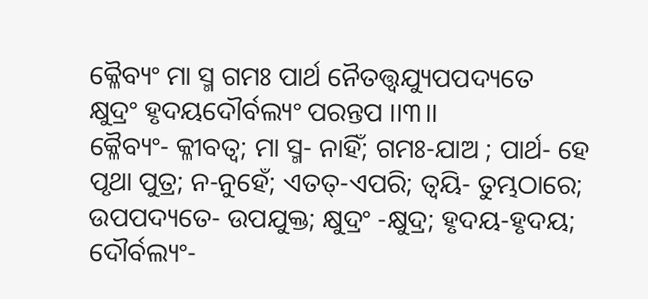କ୍ଳୈବ୍ୟଂ ମା ସ୍ମ ଗମଃ ପାର୍ଥ ନୈତତ୍ତ୍ୱଯ୍ୟୁପପଦ୍ୟତେ
କ୍ଷୁଦ୍ରଂ ହୃଦୟଦୌର୍ବଲ୍ୟଂ ପରନ୍ତପ ।।୩।।
କ୍ଳୈବ୍ୟଂ- କ୍ଳୀବତ୍ୱ; ମା ସ୍ମ- ନାହିଁ; ଗମଃ-ଯାଅ ; ପାର୍ଥ- ହେ ପୃଥା ପୁତ୍ର; ନ-ନୁହେଁ; ଏତତ୍-ଏପରି; ତ୍ୱୟି- ତୁମ୍ଭଠାରେ; ଉପପଦ୍ୟତେ- ଉପଯୁକ୍ତ; କ୍ଷୁଦ୍ରଂ -କ୍ଷୁଦ୍ର; ହୃଦୟ-ହୃଦୟ; ଦୌର୍ବଲ୍ୟଂ-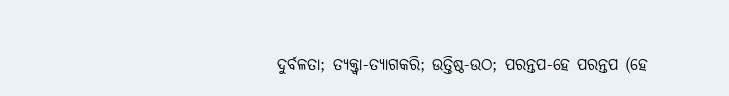ଦୁର୍ବଳତା; ତ୍ୟକ୍ତ୍ୱା-ତ୍ୟାଗକରି; ଉତ୍ତିଷ୍ଠ-ଉଠ; ପରନ୍ତପ-ହେ ପରନ୍ତପ (ହେ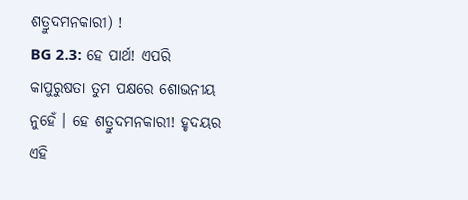ଶତ୍ରୁଦମନକାରୀ) !
BG 2.3: ହେ ପାର୍ଥ! ଏପରି କାପୁରୁଷତା ତୁମ ପକ୍ଷରେ ଶୋଭନୀୟ ନୁହେଁ । ହେ ଶତ୍ରୁଦମନକାରୀ! ହୃଦୟର ଏହି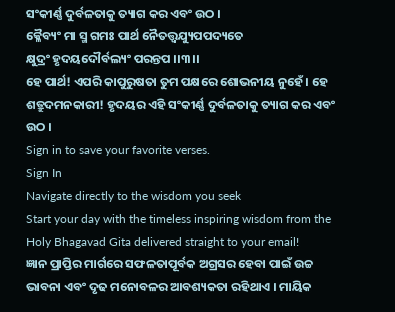ସଂକୀର୍ଣ୍ଣ ଦୁର୍ବଳତାକୁ ତ୍ୟାଗ କର ଏବଂ ଉଠ ।
କ୍ଳୈବ୍ୟଂ ମା ସ୍ମ ଗମଃ ପାର୍ଥ ନୈତତ୍ତ୍ୱଯ୍ୟୁପପଦ୍ୟତେ
କ୍ଷୁଦ୍ରଂ ହୃଦୟଦୌର୍ବଲ୍ୟଂ ପରନ୍ତପ ।।୩।।
ହେ ପାର୍ଥ! ଏପରି କାପୁରୁଷତା ତୁମ ପକ୍ଷରେ ଶୋଭନୀୟ ନୁହେଁ । ହେ ଶତ୍ରୁଦମନକାରୀ! ହୃଦୟର ଏହି ସଂକୀର୍ଣ୍ଣ ଦୁର୍ବଳତାକୁ ତ୍ୟାଗ କର ଏବଂ ଉଠ ।
Sign in to save your favorite verses.
Sign In
Navigate directly to the wisdom you seek
Start your day with the timeless inspiring wisdom from the Holy Bhagavad Gita delivered straight to your email!
ଜ୍ଞାନ ପ୍ରାପ୍ତିର ମାର୍ଗରେ ସଫଳତାପୂର୍ବକ ଅଗ୍ରସର ହେବା ପାଇଁ ଉଚ୍ଚ ଭାବନା ଏବଂ ଦୃଢ ମନୋବଳର ଆବଶ୍ୟକତା ରହିଥାଏ । ମାୟିକ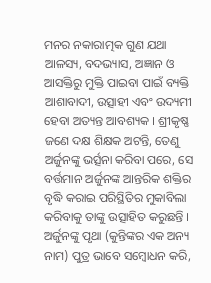ମନର ନକାରାତ୍ମକ ଗୁଣ ଯଥା ଆଳସ୍ୟ, ବଦଭ୍ୟାସ, ଅଜ୍ଞାନ ଓ ଆସକ୍ତିରୁ ମୁକ୍ତି ପାଇବା ପାଇଁ ବ୍ୟକ୍ତି ଆଶାବାଦୀ, ଉତ୍ସାହୀ ଏବଂ ଉଦ୍ୟମୀ ହେବା ଅତ୍ୟନ୍ତ ଆବଶ୍ୟକ । ଶ୍ରୀକୃଷ୍ଣ ଜଣେ ଦକ୍ଷ ଶିକ୍ଷକ ଅଟନ୍ତି, ତେଣୁ ଅର୍ଜୁନଙ୍କୁ ଭର୍ତ୍ସନା କରିବା ପରେ, ସେ ବର୍ତ୍ତମାନ ଅର୍ଜୁନଙ୍କ ଆନ୍ତରିକ ଶକ୍ତିର ବୃଦ୍ଧି କରାଇ ପରିସ୍ଥିତିର ମୁକାବିଲା କରିବାକୁ ତାଙ୍କୁ ଉତ୍ସାହିତ କରୁଛନ୍ତି ।
ଅର୍ଜୁନଙ୍କୁ ପୃଥା (କୁନ୍ତିଙ୍କର ଏକ ଅନ୍ୟ ନାମ) ପୁତ୍ର ଭାବେ ସମ୍ବୋଧନ କରି,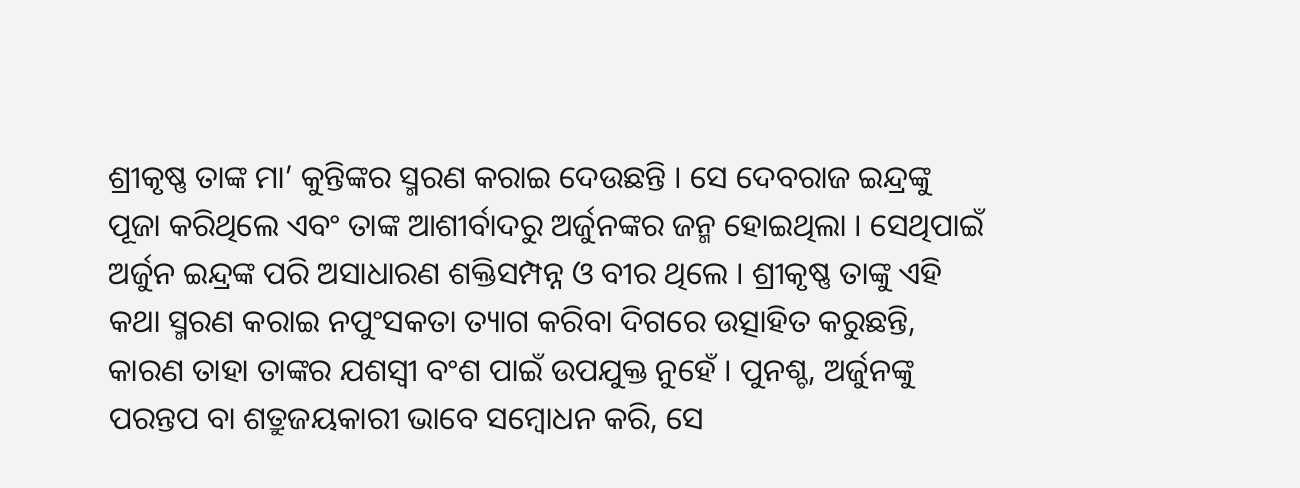ଶ୍ରୀକୃଷ୍ଣ ତାଙ୍କ ମା’ କୁନ୍ତିଙ୍କର ସ୍ମରଣ କରାଇ ଦେଉଛନ୍ତି । ସେ ଦେବରାଜ ଇନ୍ଦ୍ରଙ୍କୁ ପୂଜା କରିଥିଲେ ଏବଂ ତାଙ୍କ ଆଶୀର୍ବାଦରୁ ଅର୍ଜୁନଙ୍କର ଜନ୍ମ ହୋଇଥିଲା । ସେଥିପାଇଁ ଅର୍ଜୁନ ଇନ୍ଦ୍ରଙ୍କ ପରି ଅସାଧାରଣ ଶକ୍ତିସମ୍ପନ୍ନ ଓ ବୀର ଥିଲେ । ଶ୍ରୀକୃଷ୍ଣ ତାଙ୍କୁ ଏହି କଥା ସ୍ମରଣ କରାଇ ନପୁଂସକତା ତ୍ୟାଗ କରିବା ଦିଗରେ ଉତ୍ସାହିତ କରୁଛନ୍ତି, କାରଣ ତାହା ତାଙ୍କର ଯଶସ୍ୱୀ ବଂଶ ପାଇଁ ଉପଯୁକ୍ତ ନୁହେଁ । ପୁନଶ୍ଚ, ଅର୍ଜୁନଙ୍କୁ ପରନ୍ତପ ବା ଶତ୍ରୁଜୟକାରୀ ଭାବେ ସମ୍ବୋଧନ କରି, ସେ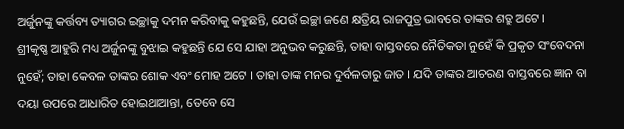ଅର୍ଜୁନଙ୍କୁ କର୍ତ୍ତବ୍ୟ ତ୍ୟାଗର ଇଚ୍ଛାକୁ ଦମନ କରିବାକୁ କହୁଛନ୍ତି, ଯେଉଁ ଇଚ୍ଛା ଜଣେ କ୍ଷତ୍ରିୟ ରାଜପୁତ୍ର ଭାବରେ ତାଙ୍କର ଶତ୍ରୁ ଅଟେ ।
ଶ୍ରୀକୃଷ୍ଣ ଆହୁରି ମଧ୍ୟ ଅର୍ଜୁନଙ୍କୁ ବୁଝାଇ କହୁଛନ୍ତି ଯେ ସେ ଯାହା ଅନୁଭବ କରୁଛନ୍ତି, ତାହା ବାସ୍ତବରେ ନୈତିକତା ନୁହେଁ କି ପ୍ରକୃତ ସଂବେଦନା ନୁହେଁ; ତାହା କେବଳ ତାଙ୍କର ଶୋକ ଏବଂ ମୋହ ଅଟେ । ତାହା ତାଙ୍କ ମନର ଦୁର୍ବଳତାରୁ ଜାତ । ଯଦି ତାଙ୍କର ଆଚରଣ ବାସ୍ତବରେ ଜ୍ଞାନ ବା ଦୟା ଉପରେ ଆଧାରିତ ହୋଇଥାଆନ୍ତା, ତେବେ ସେ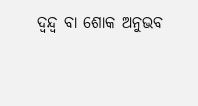ଦ୍ୱନ୍ଦ୍ୱ ବା ଶୋକ ଅନୁଭବ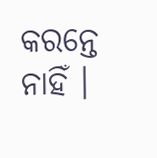କରନ୍ତେ ନାହିଁ ।